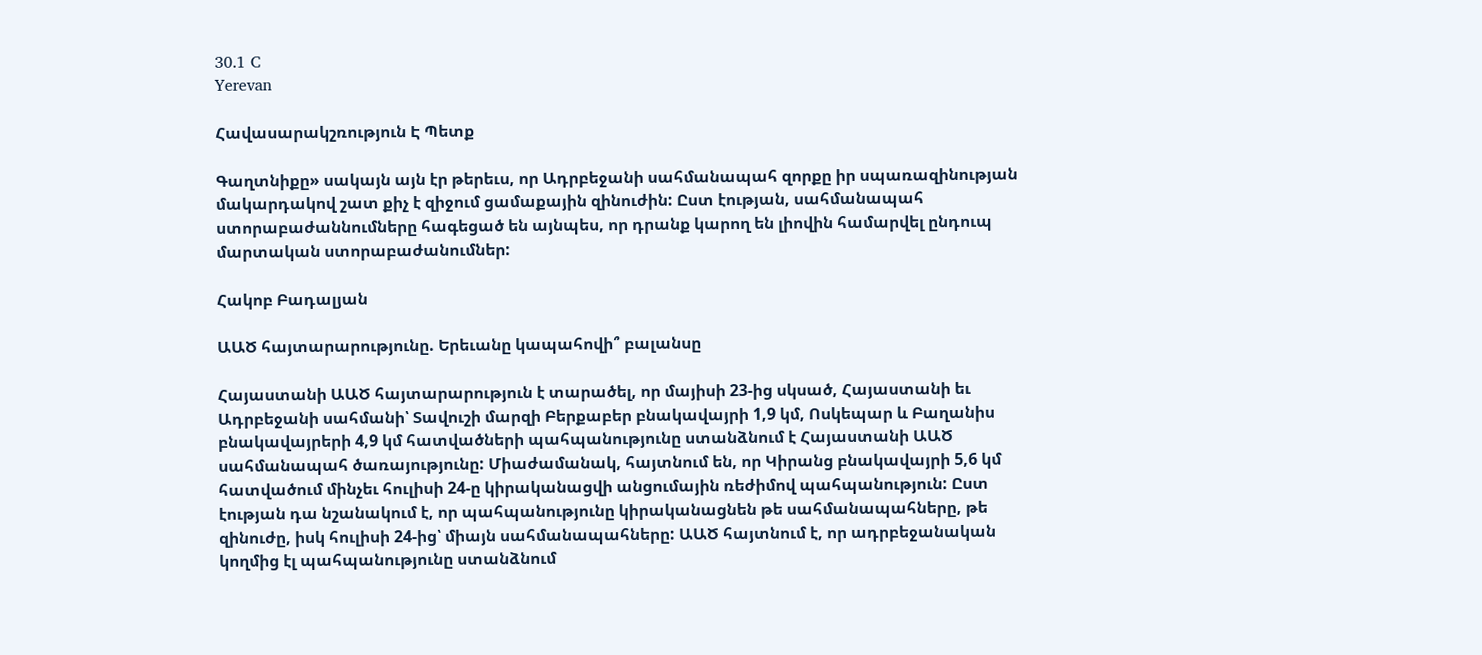30.1 C
Yerevan

Հավասարակշռություն Է Պետք

Գաղտնիքը» սակայն այն էր թերեւս, որ Ադրբեջանի սահմանապահ զորքը իր սպառազինության մակարդակով շատ քիչ է զիջում ցամաքային զինուժին: Ըստ էության, սահմանապահ ստորաբաժաննումները հագեցած են այնպես, որ դրանք կարող են լիովին համարվել ընդուպ մարտական ստորաբաժանումներ:

Հակոբ Բադալյան

ԱԱԾ հայտարարությունը. Երեւանը կապահովի՞ բալանսը

Հայաստանի ԱԱԾ հայտարարություն է տարածել, որ մայիսի 23-ից սկսած, Հայաստանի եւ Ադրբեջանի սահմանի՝ Տավուշի մարզի Բերքաբեր բնակավայրի 1,9 կմ, Ոսկեպար և Բաղանիս բնակավայրերի 4,9 կմ հատվածների պահպանությունը ստանձնում է Հայաստանի ԱԱԾ սահմանապահ ծառայությունը: Միաժամանակ, հայտնում են, որ Կիրանց բնակավայրի 5,6 կմ հատվածում մինչեւ հուլիսի 24‑ը կիրականացվի անցումային ռեժիմով պահպանություն: Ըստ էության դա նշանակում է, որ պահպանությունը կիրականացնեն թե սահմանապահները, թե զինուժը, իսկ հուլիսի 24-ից՝ միայն սահմանապահները: ԱԱԾ հայտնում է, որ ադրբեջանական կողմից էլ պահպանությունը ստանձնում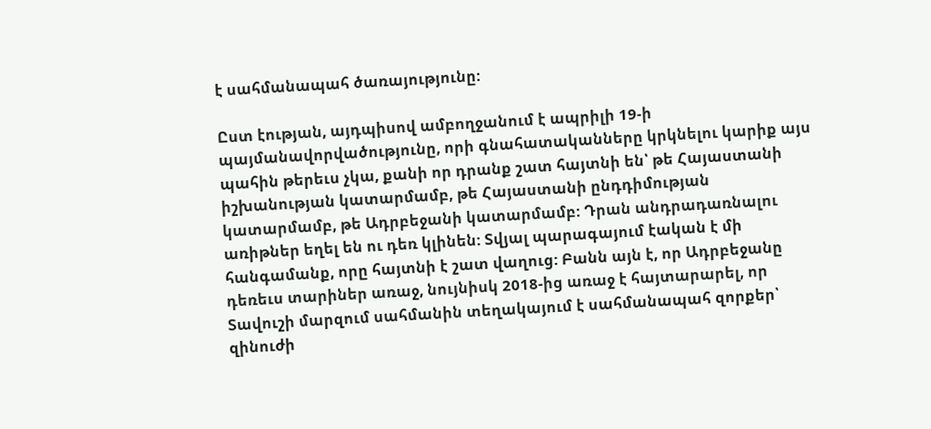է սահմանապահ ծառայությունը:

Ըստ էության, այդպիսով ամբողջանում է ապրիլի 19‑ի պայմանավորվածությունը, որի գնահատականները կրկնելու կարիք այս պահին թերեւս չկա, քանի որ դրանք շատ հայտնի են՝ թե Հայաստանի իշխանության կատարմամբ, թե Հայաստանի ընդդիմության կատարմամբ, թե Ադրբեջանի կատարմամբ: Դրան անդրադառնալու առիթներ եղել են ու դեռ կլինեն: Տվյալ պարագայում էական է մի հանգամանք, որը հայտնի է շատ վաղուց: Բանն այն է, որ Ադրբեջանը դեռեւս տարիներ առաջ, նույնիսկ 2018-ից առաջ է հայտարարել, որ Տավուշի մարզում սահմանին տեղակայում է սահմանապահ զորքեր՝ զինուժի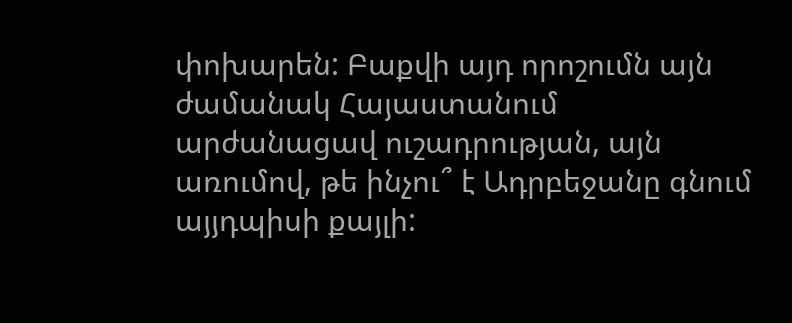փոխարեն: Բաքվի այդ որոշումն այն ժամանակ Հայաստանում արժանացավ ուշադրության, այն առումով, թե ինչու՞ է Ադրբեջանը գնում այյդպիսի քայլի: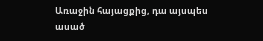Առաջին հայացքից, դա այսպես ասած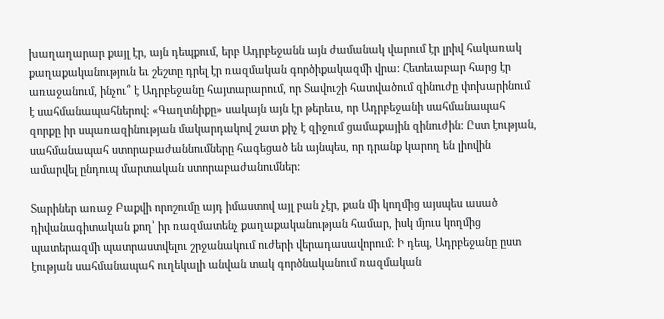խաղաղարար քայլ էր, այն դեպքում, երբ Ադրբեջանն այն ժամանակ վարում էր լրիվ հակառակ քաղաքականություն եւ շեշտը դրել էր ռազմական գործիքակազմի վրա: Հետեւաբար հարց էր առաջանում, ինչու՞ է Ադրբեջանը հայտարարում, որ Տավուշի հատվածում զինուժը փոխարինում է սահմանապահներով: «Գաղտնիքը» սակայն այն էր թերեւս, որ Ադրբեջանի սահմանապահ զորքը իր սպառազինության մակարդակով շատ քիչ է զիջում ցամաքային զինուժին: Ըստ էության, սահմանապահ ստորաբաժաննումները հագեցած են այնպես, որ դրանք կարող են լիովին ամարվել ընդուպ մարտական ստորաբաժանումներ:

Տարիներ առաջ Բաքվի որոշումը այդ իմաստով այլ բան չէր, քան մի կողմից այսպես ասած դիվանագիտական քող՝ իր ռազմատենչ քաղաքականության համար, իսկ մյուս կողմից պատերազմի պատրաստվելու շրջանակում ուժերի վերադասավորում: Ի դեպ, Ադրբեջանը ըստ էության սահմանապահ ուղեկալի անվան տակ գործնականում ռազմական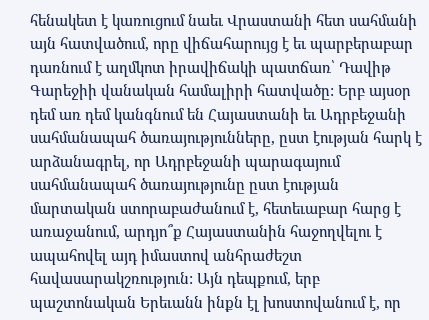հենակետ է կառուցում նաեւ Վրաստանի հետ սահմանի այն հատվածում, որը վիճահարույց է եւ պարբերաբար դառնում է աղմկոտ իրավիճակի պատճառ՝ Դավիթ Գարեջիի վանական համալիրի հատվածը: Երբ այսօր դեմ առ դեմ կանգնում են Հայաստանի եւ Ադրբեջանի սահմանապահ ծառայությունները, ըստ էության հարկ է արձանագրել, որ Ադրբեջանի պարագայում սահմանապահ ծառայությունը ըստ էության մարտական ստորաբաժանում է, հետեւաբար հարց է առաջանում, արդյո՞ք Հայաստանին հաջողվելու է ապահովել այդ իմաստով անհրաժեշտ հավասարակշռություն: Այն դեպքում, երբ պաշտոնական Երեւանն ինքն էլ խոստովանում է, որ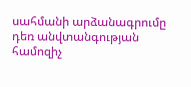սահմանի արձանագրումը դեռ անվտանգության համոզիչ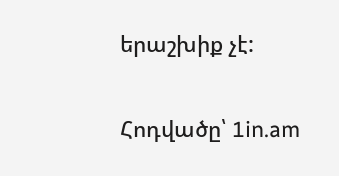երաշխիք չէ:

Հոդվածը՝ 1in.am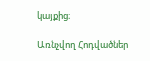կայքից։

Առնչվող Հոդվածներ